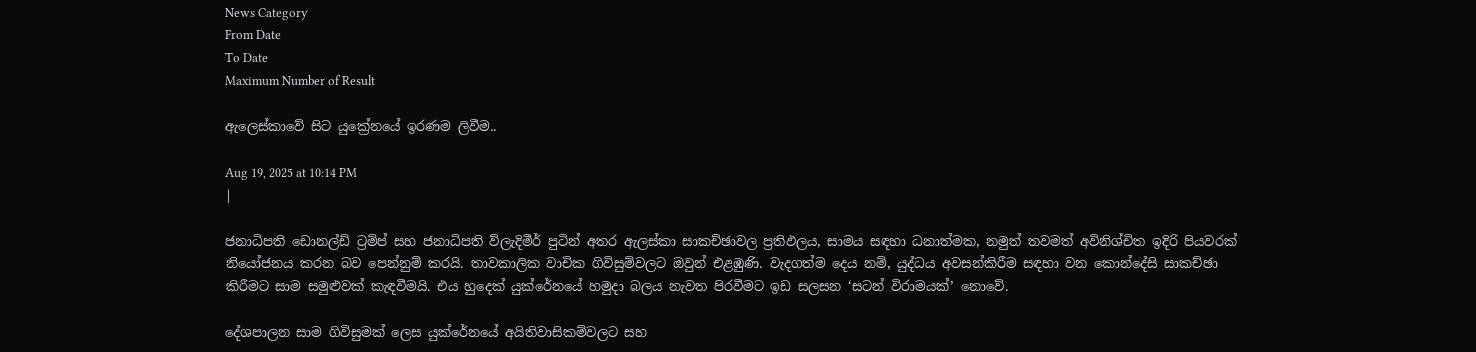News Category
From Date
To Date
Maximum Number of Result

ඇලෙස්කාවේ සිට යුක්‍රේනයේ ඉරණම ලිවීම..

Aug 19, 2025 at 10:14 PM
|

ජනාධිපති ඩොනල්ඩ් ට්‍රම්ප් සහ ජනාධිපති ව්ලැදිමීර් පුටින් අතර ඇලස්කා සාකච්ඡාවල ප්‍රතිඵලය, සාමය සඳහා ධනාත්මක, නමුත් තවමත් අවිනිශ්චිත ඉදිරි පියවරක් නියෝජනය කරන බව පෙන්නුම් කරයි. තාවකාලික වාචික ගිවිසුම්වලට ඔවුන් එළඹුණි. වැදගත්ම දෙය නම්, යුද්ධය අවසන්කිරීම සඳහා වන කොන්දේසි සාකච්ඡා කිරීමට සාම සමුළුවක් කැඳවීමයි. එය හුදෙක් යුක්රේනයේ හමුදා බලය නැවත පිරවීමට ඉඩ සලසන ‘සටන් විරාමයක්’ නොවේ.

දේශපාලන සාම ගිවිසුමක් ලෙස යුක්රේනයේ අයිතිවාසිකම්වලට සහ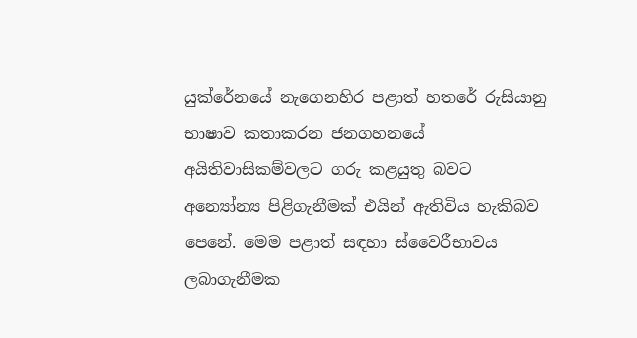යුක්රේනයේ නැගෙනහිර පළාත් හතරේ රුසියානු භාෂාව කතාකරන ජනගහනයේ අයිතිවාසිකම්වලට ගරු කළයුතු බවට අන්‍යෝන්‍ය පිළිගැනීමක් එයින් ඇතිවිය හැකිබව පෙනේ. මෙම පළාත් සඳහා ස්වෛරීභාවය ලබාගැනීමක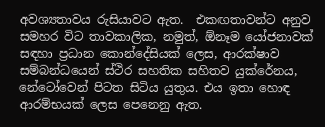අවශ්‍යතාවය රුසියාවට ඇත.  එකඟතාවන්ට අනුව සමහර විට තාවකාලික, නමුත්, ඕනෑම යෝජනාවක් සඳහා ප්‍රධාන කොන්දේසියක් ලෙස, ආරක්ෂාව සම්බන්ධයෙන් ස්ථිර සහතික සහිතව යුක්රේනය, නේටෝවෙන් පිටත සිටිය යුතුය. එය ඉතා හොඳ ආරම්භයක් ලෙස පෙනෙනු ඇත.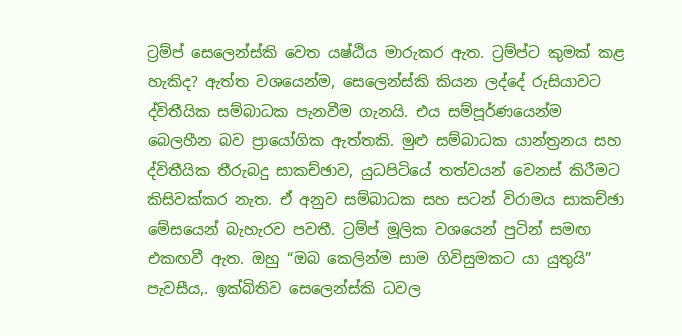ට්‍රම්ප් සෙලෙන්ස්කි වෙත යෂ්ඨිය මාරුකර ඇත. ට්‍රම්ප්ට කුමක් කළ හැකිද? ඇත්ත වශයෙන්ම, සෙලෙන්ස්කි කියන ලද්දේ රුසියාවට ද්විතීයික සම්බාධක පැනවීම ගැනයි. එය සම්පූර්ණයෙන්ම බෙලහීන බව ප්‍රායෝගික ඇත්තකි. මුළු සම්බාධක යාන්ත්‍රනය සහ ද්විතීයික තීරුබදු සාකච්ඡාව, යුධපිටියේ තත්වයන් වෙනස් කිරීමට කිසිවක්කර නැත. ඒ අනුව සම්බාධක සහ සටන් විරාමය සාකච්ඡා මේසයෙන් බැහැරව පවතී. ට්‍රම්ප් මූලික වශයෙන් පුටින් සමඟ එකඟවී ඇත. ඔහු “ඔබ කෙලින්ම සාම ගිවිසුමකට යා යුතුයි” පැවසීය,. ඉක්බිතිව සෙලෙන්ස්කි ධවල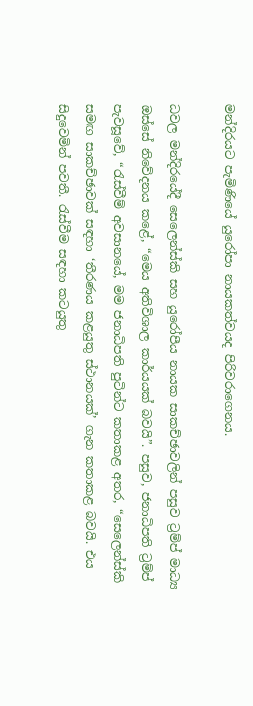මන්දිරයට පැමිණියේ යුරෝපා නායකත්වයද පිරිවරාගෙනය.

ධවල මන්දිරයේදී සෙලෙන්ස්කි සහ යුරෝපීය නායක සාකච්ඡාවලින් පසුව ට්‍රම්ප් මාධ්‍ය ඔස්සේ නිවේදනය කළේ, “මෙය අතිවිශාල කාර්යයක් බවයි”. පසුව, ජනාධිපති ට්‍රම්ප් පැවසූවේ, “රැස්වීම් අවසානයේ, මම ජනාධිපති පුටින්ට කතාකළ අතර, “සෙලෙන්ස්කි සමඟ සාකච්ඡාවක් සඳහා ‘තීරණය කළයුතු ස්ථානයක්’ ගැන කතාකළ බවයි. එය සිදුවෙමින් පවතී. රැස්වීම සඳහා කටයුතු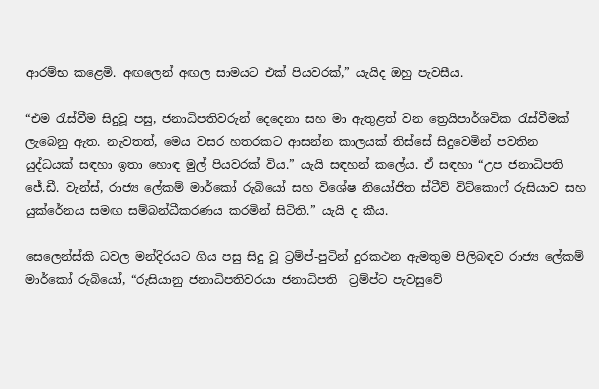ආරම්භ කළෙමි. අඟලෙන් අඟල සාමයට එක් පියවරක්,” යැයිද ඔහු පැවසීය.

“එම රැස්වීම සිදුවූ පසු, ජනාධිපතිවරුන් දෙදෙනා සහ මා ඇතුළත් වන ත්‍රෙයිපාර්ශවික රැස්වීමක් ලැබෙනු ඇත. නැවතත්, මෙය වසර හතරකට ආසන්න කාලයක් තිස්සේ සිදුවෙමින් පවතින යුද්ධයක් සඳහා ඉතා හොඳ මුල් පියවරක් විය.” යැයි සඳහන් කලේය. ඒ සඳහා “උප ජනාධිපති ජේ.ඩී. වැන්ස්, රාජ්‍ය ලේකම් මාර්කෝ රුබියෝ සහ විශේෂ නියෝජිත ස්ටීව් විට්කොෆ් රුසියාව සහ යුක්රේනය සමඟ සම්බන්ධීකරණය කරමින් සිටිති.” යැයි ද කීය.

සෙලෙන්ස්කි ධවල මන්දිරයට ගිය පසු සිදු වූ ට්‍රම්ප්-පුටින් දුරකථන ඇමතුම පිලිබඳව රාජ්‍ය ලේකම් මාර්කෝ රුබියෝ, “රුසියානු ජනාධිපතිවරයා ජනාධිපති  ට්‍රම්ප්ට පැවසුවේ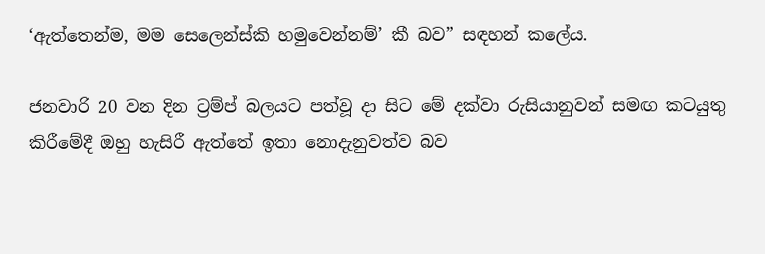‘ඇත්තෙන්ම, මම සෙලෙන්ස්කි හමුවෙන්නම්’ කී බව” සඳහන් කලේය.

ජනවාරි 20 වන දින ට්‍රම්ප් බලයට පත්වූ දා සිට මේ දක්වා රුසියානුවන් සමඟ කටයුතු කිරීමේදී ඔහු හැසිරී ඇත්තේ ඉතා නොදැනුවත්ව බව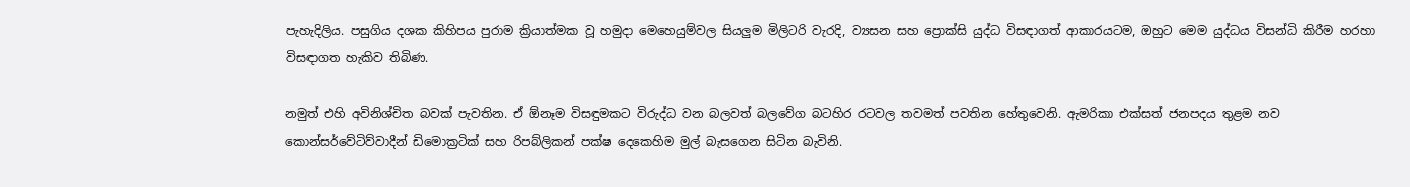පැහැදිලිය. පසුගිය දශක කිහිපය පුරාම ක්‍රියාත්මක වූ හමුදා මෙහෙයුම්වල සියලුම මිලිටරි වැරදි, ව්‍යසන සහ ප්‍රොක්සි යුද්ධ විසඳාගත් ආකාරයටම, ඔහුට මෙම යුද්ධය විසන්ධි කිරීම හරහා විසඳාගත හැකිව තිබිණ.

නමුත් එහි අවිනිශ්චිත බවක් පැවතින. ඒ ඕනෑම විසඳුමකට විරුද්ධ වන බලවත් බලවේග බටහිර රටවල තවමත් පවතින හේතුවෙනි. ඇමරිකා එක්සත් ජනපදය තුළම නව කොන්සර්වේටිව්වාදීන් ඩිමොක්‍රටික් සහ රිපබ්ලිකන් පක්ෂ දෙකෙහිම මුල් බැසගෙන සිටින බැවිනි.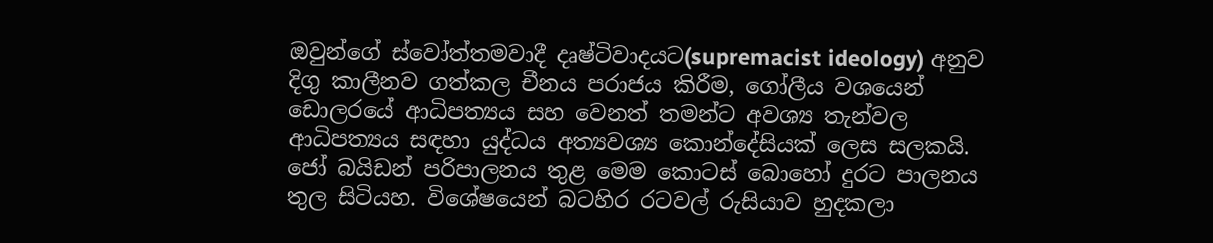ඔවුන්ගේ ස්වෝත්තමවාදී දෘෂ්ටිවාදයට(supremacist ideology) අනුව දිගු කාලීනව ගත්කල චීනය පරාජය කිරීම, ගෝලීය වශයෙන් ඩොලරයේ ආධිපත්‍යය සහ වෙනත් තමන්ට අවශ්‍ය තැන්වල ආධිපත්‍යය සඳහා යුද්ධය අත්‍යවශ්‍ය කොන්දේසියක් ලෙස සලකයි. ජෝ බයිඩන් පරිපාලනය තුළ මෙම කොටස් බොහෝ දුරට පාලනය තුල සිටියහ. විශේෂයෙන් බටහිර රටවල් රුසියාව හුදකලා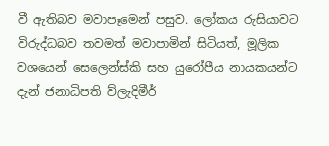වී ඇතිබව මවාපෑමෙන් පසුව. ලෝකය රුසියාවට විරුද්ධබව තවමත් මවාපාමින් සිටියත්, මූලික වශයෙන් සෙලෙන්ස්කි සහ යුරෝපීය නායකයන්ට දැන් ජනාධිපති ව්ලැදිමීර්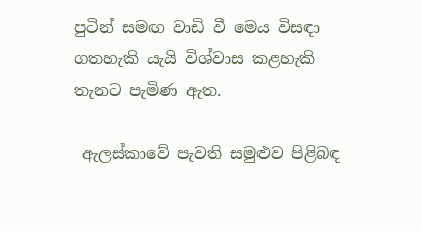පුටින් සමඟ වාඩි වී මෙය විසඳා ගතහැකි යැයි විශ්වාස කළහැකි තැනට පැමිණ ඇත.

 ඇලස්කාවේ පැවති සමුළුව පිළිබඳ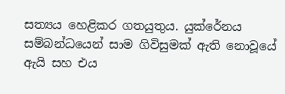සත්‍යය හෙළිකර ගතයුතුය. යුක්රේනය සම්බන්ධයෙන් සාම ගිවිසුමක් ඇති නොවූයේ ඇයි සහ එය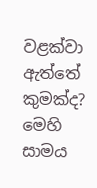වළක්වා ඇත්තේ කුමක්ද? මෙහි සාමය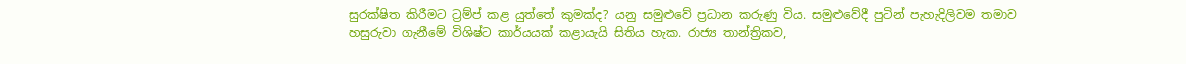සුරක්ෂිත කිරීමට ට්‍රම්ප් කළ යුත්තේ කුමක්ද? යනු සමුළුවේ ප්‍රධාන කරුණු විය. සමුළුවේදී පුටින් පැහැදිලිවම තමාව හසුරුවා ගැනීමේ විශිෂ්ට කාර්යයක් කළායැයි සිතිය හැක. රාජ්‍ය තාන්ත්‍රිකව,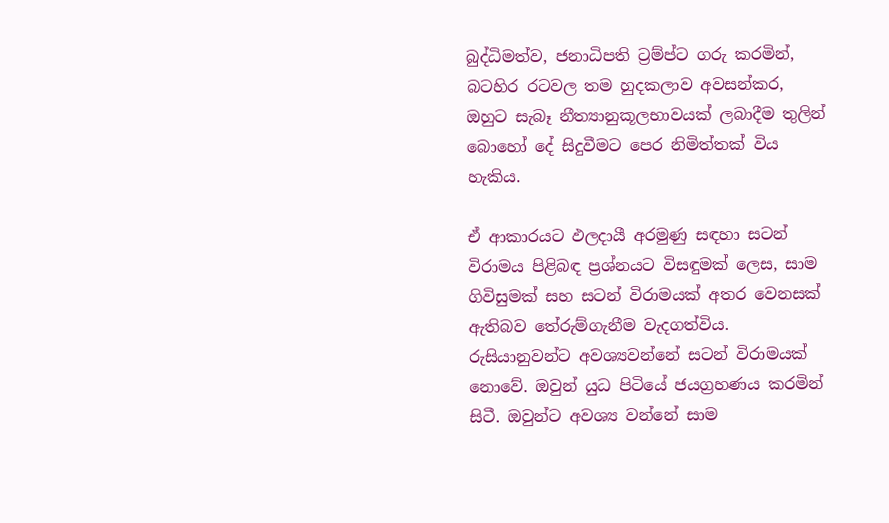බුද්ධිමත්ව, ජනාධිපති ට්‍රම්ප්ට ගරු කරමින්, බටහිර රටවල තම හුදකලාව අවසන්කර, ඔහුට සැබෑ නීත්‍යානුකූලභාවයක් ලබාදීම තුලින් බොහෝ දේ සිදුවීමට පෙර නිමිත්තක් විය හැකිය.

ඒ ආකාරයට ඵලදායී අරමුණු සඳහා සටන් විරාමය පිළිබඳ ප්‍රශ්නයට විසඳුමක් ලෙස, සාම ගිවිසුමක් සහ සටන් විරාමයක් අතර වෙනසක් ඇතිබව තේරුම්ගැනීම වැදගත්විය. රුසියානුවන්ට අවශ්‍යවන්නේ සටන් විරාමයක් නොවේ. ඔවුන් යුධ පිටියේ ජයග්‍රහණය කරමින් සිටී. ඔවුන්ට අවශ්‍ය වන්නේ සාම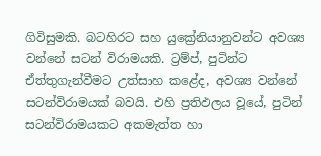ගිවිසුමකි. බටහිරට සහ යුක්‍රේනියානුවන්ට අවශ්‍ය වන්නේ සටන් විරාමයකි. ට්‍රම්ප්, පුටින්ට ඒත්තුගැන්වීමට උත්සාහ කළේද, අවශ්‍ය වන්නේ සටන්විරාමයක් බවයි. එහි ප්‍රතිඵලය වූයේ, පුටින් සටන්විරාමයකට අකමැත්ත හා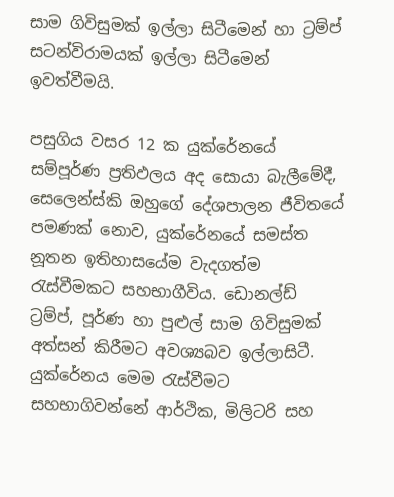සාම ගිවිසුමක් ඉල්ලා සිටීමෙන් හා ට්‍රම්ප් සටන්විරාමයක් ඉල්ලා සිටීමෙන් ඉවත්වීමයි.

පසුගිය වසර 12 ක යුක්රේනයේ සම්පූර්ණ ප්‍රතිඵලය අද සොයා බැලීමේදී, සෙලෙන්ස්කි ඔහුගේ දේශපාලන ජීවිතයේ පමණක් නොව, යුක්රේනයේ සමස්ත නූතන ඉතිහාසයේම වැදගත්ම රැස්වීමකට සහභාගීවිය. ඩොනල්ඩ් ට්‍රම්ප්, පූර්ණ හා පුළුල් සාම ගිවිසුමක් අත්සන් කිරීමට අවශ්‍යබව ඉල්ලාසිටී. යුක්රේනය මෙම රැස්වීමට සහභාගිවන්නේ ආර්ථික, මිලිටරි සහ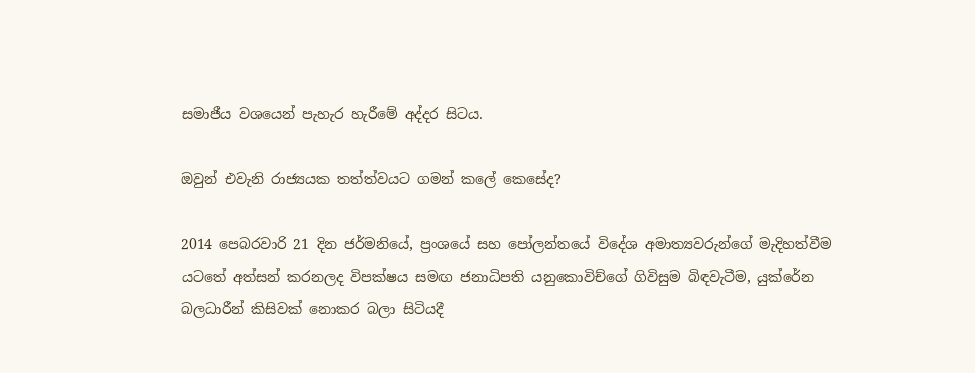සමාජීය වශයෙන් පැහැර හැරීමේ අද්දර සිටය.

ඔවුන් එවැනි රාජ්‍යයක තත්ත්වයට ගමන් කලේ කෙසේද?

2014 පෙබරවාරි 21 දින ජර්මනියේ, ප්‍රංශයේ සහ පෝලන්තයේ විදේශ අමාත්‍යවරුන්ගේ මැදිහත්වීම යටතේ අත්සන් කරනලද විපක්ෂය සමඟ ජනාධිපති යනුකොවිච්ගේ ගිවිසුම බිඳවැටීම, යුක්රේන බලධාරීන් කිසිවක් නොකර බලා සිටියදී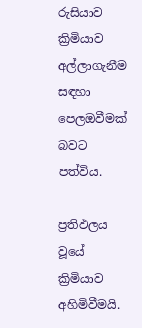රුසියාව ක්‍රිමියාව අල්ලාගැනීම සඳහා පෙලඔවීමක් බවට පත්විය.

ප්‍රතිඵලය වූයේ ක්‍රිමියාව අහිමිවීමයි.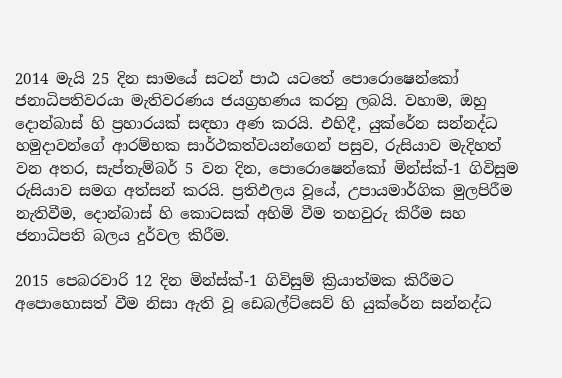2014 මැයි 25 දින සාමයේ සටන් පාඨ යටතේ පොරොෂෙන්කෝ ජනාධිපතිවරයා මැතිවරණය ජයග්‍රහණය කරනු ලබයි. වහාම, ඔහු දොන්බාස් හි ප්‍රහාරයක් සඳහා අණ කරයි. එහිදී, යුක්රේන සන්නද්ධ හමුදාවන්ගේ ආරම්භක සාර්ථකත්වයන්ගෙන් පසුව, රුසියාව මැදිහත් වන අතර, සැප්තැම්බර් 5 වන දින, පොරොෂෙන්කෝ මින්ස්ක්-1 ගිවිසුම රුසියාව සමග අත්සන් කරයි. ප්‍රතිඵලය වූයේ, උපායමාර්ගික මුලපිරීම නැතිවීම, දොන්බාස් හි කොටසක් අහිමි වීම තහවුරු කිරීම සහ ජනාධිපති බලය දුර්වල කිරීම.

2015 පෙබරවාරි 12 දින මින්ස්ක්-1 ගිවිසුම් ක්‍රියාත්මක කිරීමට අපොහොසත් වීම නිසා ඇති වූ ඩෙබල්ට්සෙව් හි යුක්රේන සන්නද්ධ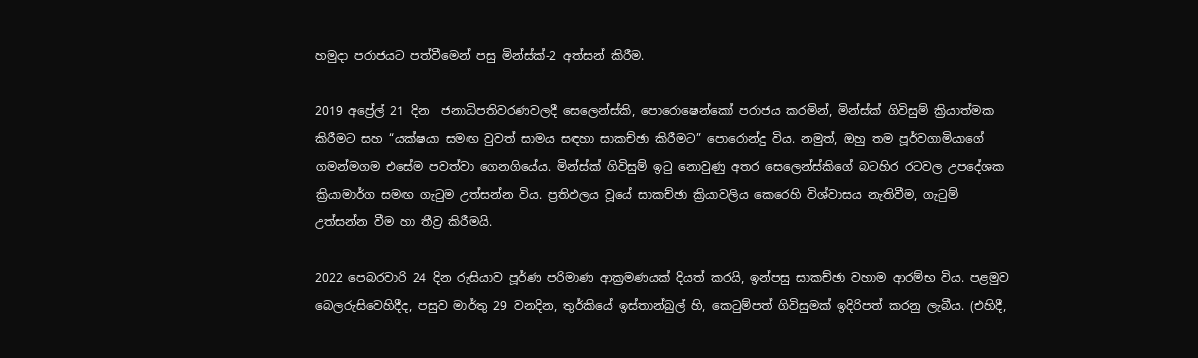හමුදා පරාජයට පත්වීමෙන් පසු මින්ස්ක්-2 අත්සන් කිරීම.

2019 අප්‍රේල් 21 දින  ජනාධිපතිවරණවලදී සෙලෙන්ස්කි, පොරොෂෙන්කෝ පරාජය කරමින්, මින්ස්ක් ගිවිසුම් ක්‍රියාත්මක කිරීමට සහ “යක්ෂයා සමඟ වුවත් සාමය සඳහා සාකච්ඡා කිරීමට” පොරොන්දු විය. නමුත්, ඔහු තම පූර්වගාමියාගේ ගමන්මගම එසේම පවත්වා ගෙනගියේය. මින්ස්ක් ගිවිසුම් ඉටු නොවුණු අතර සෙලෙන්ස්කිගේ බටහිර රටවල උපදේශක ක්‍රියාමාර්ග සමඟ ගැටුම උත්සන්න විය. ප්‍රතිඵලය වූයේ සාකච්ඡා ක්‍රියාවලිය කෙරෙහි විශ්වාසය නැතිවීම, ගැටුම් උත්සන්න වීම හා තීව්‍ර කිරීමයි.

2022 පෙබරවාරි 24 දින රුසියාව පූර්ණ පරිමාණ ආක්‍රමණයක් දියත් කරයි, ඉන්පසු සාකච්ඡා වහාම ආරම්භ විය. පළමුව බෙලරුසිවෙහිදීද, පසුව මාර්තු 29 වනදින, තුර්කියේ ඉස්තාන්බුල් හි, කෙටුම්පත් ගිවිසුමක් ඉදිරිපත් කරනු ලැබීය. (එහිදී,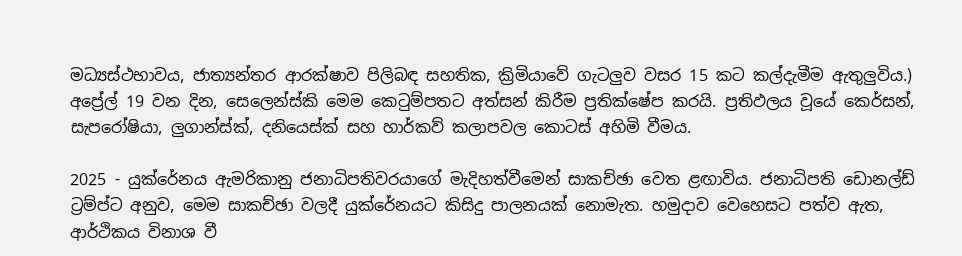මධ්‍යස්ථභාවය, ජාත්‍යන්තර ආරක්ෂාව පිලිබඳ සහතික, ක්‍රිමියාවේ ගැටලුව වසර 15 කට කල්දැමීම ඇතුලුවිය.) අප්‍රේල් 19 වන දින, සෙලෙන්ස්කි මෙම කෙටුම්පතට අත්සන් කිරීම ප්‍රතික්ෂේප කරයි. ප්‍රතිඵලය වූයේ කෙර්සන්, සැපරෝෂියා, ලුගාන්ස්ක්, දනියෙස්ක් සහ හාර්කව් කලාපවල කොටස් අහිමි වීමය.

2025 - යුක්රේනය ඇමරිකානු ජනාධිපතිවරයාගේ මැදිහත්වීමෙන් සාකච්ඡා වෙත ළඟාවිය. ජනාධිපති ඩොනල්ඩ් ට්‍රම්ප්ට අනුව, මෙම සාකච්ඡා වලදී යුක්රේනයට කිසිදු පාලනයක් නොමැත. හමුදාව වෙහෙසට පත්ව ඇත, ආර්ථිකය විනාශ වී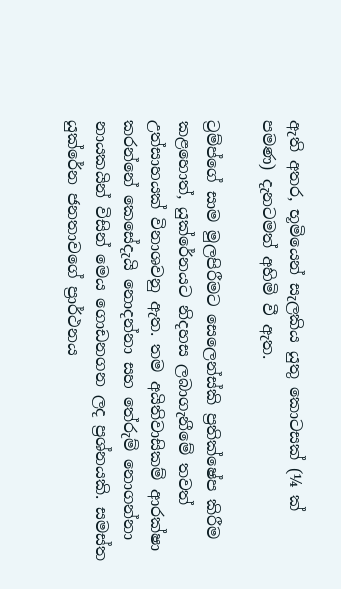ඇති අතර, භූමියෙන් සැලකිය යුතු කොටසක් (¼ ක් පමණ) දැනටමත් අහිමි වී ඇත.

ට්‍රම්ප්ගේ සාම මුලපිරීමට සෙලෙන්ස්කි ප්‍රතික්ෂේප කිරීම කළහොත්, යුක්රේනයට නිදහස ලබාගැනීමේ තවත් උත්සාහයක් විනාශවනු ඇත. තම අයිතිවාසිකම් ආරක්ෂා කරන්නේ කෙසේදැයි නොදන්නා සහ තේරුම් නොගන්නා නායකයින් විසින් මෙය ගොඩනගන ලද ප්‍රශ්නයකි. සමස්ත යුක්රේන ජනතාවගේ ප්‍රාර්ථනය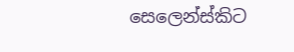සෙලෙන්ස්කිට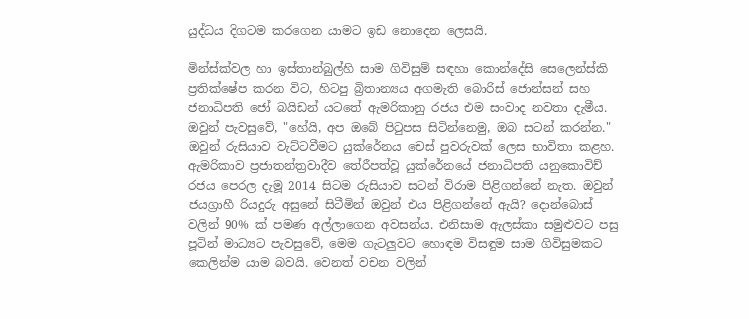යුද්ධය දිගටම කරගෙන යාමට ඉඩ නොදෙන ලෙසයි.

මින්ස්ක්වල හා ඉස්තාන්බුල්හි සාම ගිවිසුම් සඳහා කොන්දේසි සෙලෙන්ස්කි ප්‍රතික්ෂේප කරන විට, හිටපු බ්‍රිතාන්‍යය අගමැති බොරිස් ජොන්සන් සහ ජනාධිපති ජෝ බයිඩන් යටතේ ඇමරිකානු රජය එම සංවාද නවතා දැමීය. ඔවුන් පැවසුවේ, "හේයි, අප ඔබේ පිටුපස සිටින්නෙමු, ඔබ සටන් කරන්න." ඔවුන් රුසියාව වැට්ටවීමට යුක්රේනය චෙස් පුවරුවක් ලෙස භාවිතා කළහ. ඇමරිකාව ප්‍රජාතන්ත්‍රවාදීව තේරීපත්වූ යුක්රේනයේ ජනාධිපති යනුකොවිච් රජය පෙරල දැමූ 2014 සිටම රුසියාව සටන් විරාම පිළිගන්නේ නැත. ඔවුන් ජයග්‍රාහී රියදුරු අසුනේ සිටීමින් ඔවුන් එය පිළිගන්නේ ඇයි? දොන්බොස් වලින් 90% ක් පමණ අල්ලාගෙන අවසන්ය. එනිසාම ඇලස්කා සමුළුවට පසු පූටින් මාධ්‍යට පැවසුවේ, මෙම ගැටලුවට හොඳම විසඳුම සාම ගිවිසුමකට කෙලින්ම යාම බවයි. වෙනත් වචන වලින්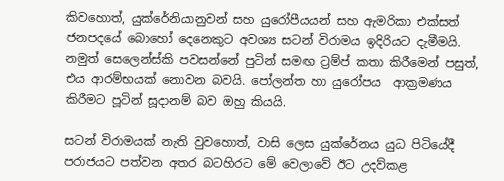කිවහොත්, යුක්රේනියානුවන් සහ යුරෝපීයයන් සහ ඇමරිකා එක්සත් ජනපදයේ බොහෝ දෙනෙකුට අවශ්‍ය සටන් විරාමය ඉදිරියට දැමීමයි. නමුත් සෙලෙන්ස්කි පවසන්නේ පුටින් සමඟ ට්‍රම්ප් කතා කිරීමෙන් පසුත්, එය ආරම්භයක් නොවන බවයි. පෝලන්ත හා යුරෝපය  ආක්‍රමණය කිරීමට පූටින් සූදානම් බව ඔහු කියයි.

සටන් විරාමයක් නැති වුවහොත්, වාසි ලෙස යුක්රේනය යුධ පිටියේදී පරාජයට පත්වන අතර බටහිරට මේ වෙලාවේ ඊට උදව්කළ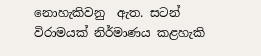නොහැකිවනු  ඇත. සටන් විරාමයක් නිර්මාණය කළහැකි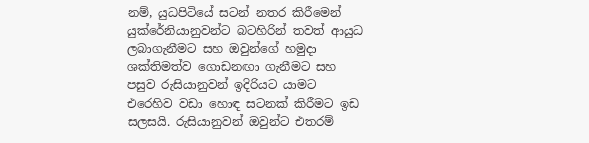නම්, යුධපිටියේ සටන් නතර කිරීමෙන් යුක්රේනියානුවන්ට බටහිරින් තවත් ආයුධ ලබාගැනීමට සහ ඔවුන්ගේ හමුදා ශක්තිමත්ව ගොඩනඟා ගැනීමට සහ පසුව රුසියානුවන් ඉදිරියට යාමට එරෙහිව වඩා හොඳ සටනක් කිරීමට ඉඩ සලසයි. රුසියානුවන් ඔවුන්ට එතරම්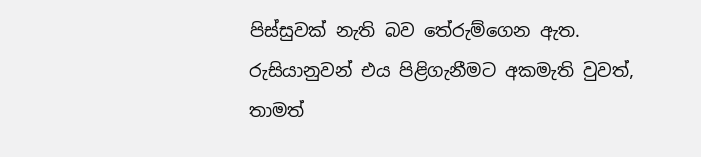පිස්සුවක් නැති බව තේරුම්ගෙන ඇත. රුසියානුවන් එය පිළිගැනීමට අකමැති වුවත්, තාමත්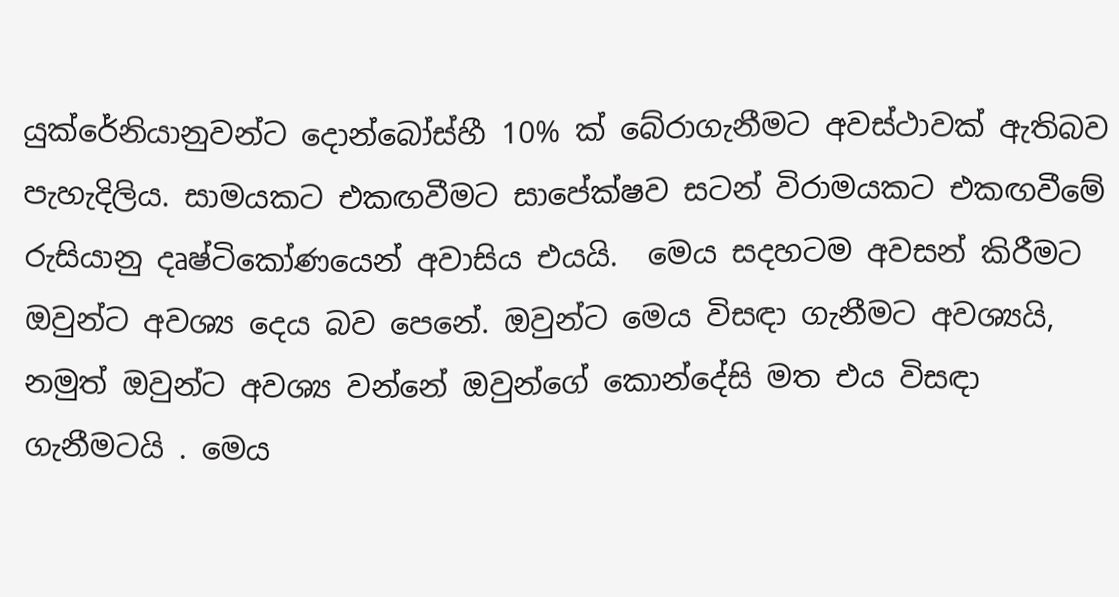යුක්රේනියානුවන්ට දොන්බෝස්හී 10% ක් බේරාගැනීමට අවස්ථාවක් ඇතිබව පැහැදිලිය. සාමයකට එකඟවීමට සාපේක්ෂව සටන් විරාමයකට එකඟවීමේ රුසියානු දෘෂ්ටිකෝණයෙන් අවාසිය එයයි.  මෙය සදහටම අවසන් කිරීමට ඔවුන්ට අවශ්‍ය දෙය බව පෙනේ. ඔවුන්ට මෙය විසඳා ගැනීමට අවශ්‍යයි, නමුත් ඔවුන්ට අවශ්‍ය වන්නේ ඔවුන්ගේ කොන්දේසි මත එය විසඳා ගැනීමටයි . මෙය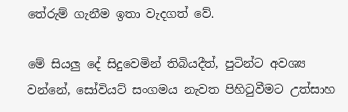තේරුම් ගැනීම ඉතා වැදගත් වේ.

මේ සියලු දේ සිදුවෙමින් තිබියදීත්, පුටින්ට අවශ්‍ය වන්නේ, සෝවියට් සංගමය නැවත පිහිටුවීමට උත්සාහ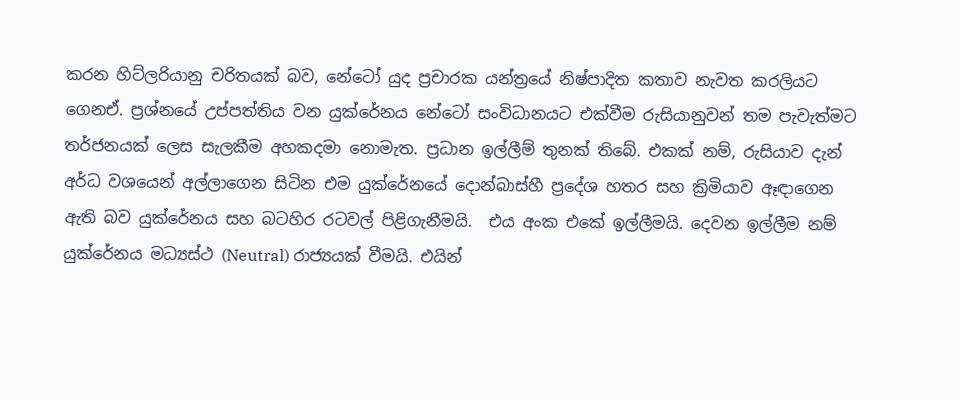කරන හිට්ලරියානු චරිතයක් බව, නේටෝ යුද ප්‍රචාරක යන්ත්‍රයේ නිෂ්පාදිත කතාව නැවත කරලියට ගෙනඒ. ප්‍රශ්නයේ උප්පත්තිය වන යුක්රේනය නේටෝ සංවිධානයට එක්වීම රුසියානුවන් තම පැවැත්මට තර්ජනයක් ලෙස සැලකීම අහකදමා නොමැත. ප්‍රධාන ඉල්ලීම් තුනක් තිබේ. එකක් නම්, රුසියාව දැන් අර්ධ වශයෙන් අල්ලාගෙන සිටින එම යුක්රේනයේ දොන්බාස්හී ප්‍රදේශ හතර සහ ක්‍රිමියාව ඈඳාගෙන ඇති බව යුක්රේනය සහ බටහිර රටවල් පිළිගැනීමයි.  එය අංක එකේ ඉල්ලීමයි. දෙවන ඉල්ලීම නම් යුක්රේනය මධ්‍යස්ථ (Neutral) රාජ්‍යයක් වීමයි. එයින්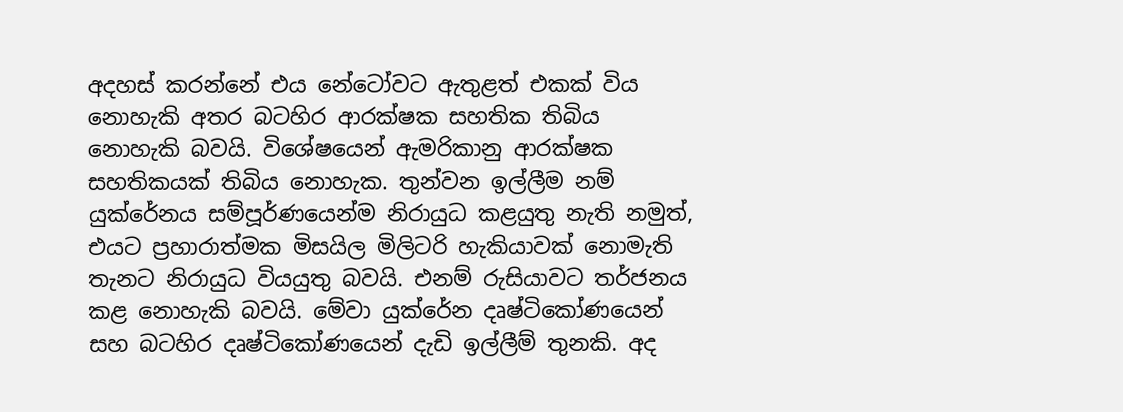අදහස් කරන්නේ එය නේටෝවට ඇතුළත් එකක් විය නොහැකි අතර බටහිර ආරක්ෂක සහතික තිබිය නොහැකි බවයි. විශේෂයෙන් ඇමරිකානු ආරක්ෂක සහතිකයක් තිබිය නොහැක. තුන්වන ඉල්ලීම නම් යුක්රේනය සම්පූර්ණයෙන්ම නිරායුධ කළයුතු නැති නමුත්, එයට ප්‍රහාරාත්මක මිසයිල මිලිටරි හැකියාවක් නොමැති තැනට නිරායුධ වියයුතු බවයි. එනම් රුසියාවට තර්ජනය කළ නොහැකි බවයි. මේවා යුක්රේන දෘෂ්ටිකෝණයෙන් සහ බටහිර දෘෂ්ටිකෝණයෙන් දැඩි ඉල්ලීම් තුනකි. අද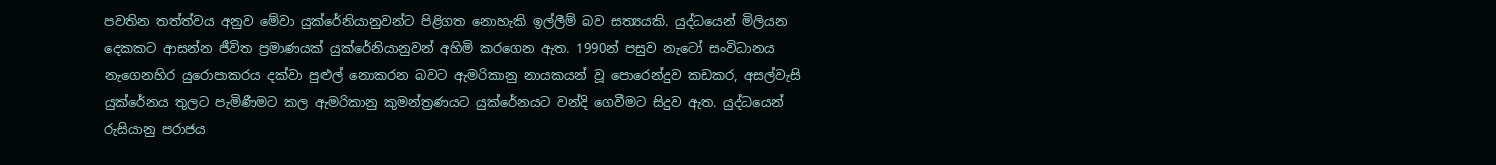පවතින තත්ත්වය අනුව මේවා යුක්රේනියානුවන්ට පිළිගත නොහැකි ඉල්ලීම් බව සත්‍යයකි. යුද්ධයෙන් මිලියන දෙකකට ආසන්න ජීවිත ප්‍රමාණයක් යුක්රේනියානුවන් අහිමි කරගෙන ඇත. 1990න් පසුව නැටෝ සංවිධානය නැගෙනහිර යුරොපාකරය දක්වා පුළුල් නොකරන බවට ඇමරිකානු නායකයන් වූ පොරෙන්දුව කඩකර, අසල්වැසි යුක්රේනය තුලට පැමිණීමට කල ඇමරිකානු කුමන්ත්‍රණයට යුක්රේනයට වන්දි ගෙවීමට සිදුව ඇත. යුද්ධයෙන් රුසියානු පරාජය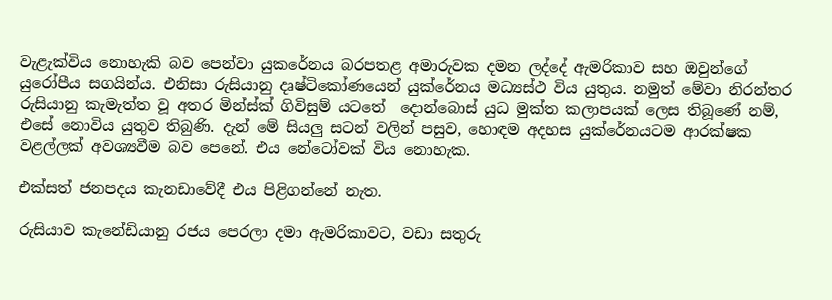වැළැක්විය නොහැකි බව පෙන්වා යුකරේනය බරපතළ අමාරුවක දමන ලද්දේ ඇමරිකාව සහ ඔවුන්ගේ යුරෝපීය සගයින්ය. එනිසා රුසියානු දෘෂ්ටිකෝණයෙන් යුක්රේනය මධ්‍යස්ථ විය යුතුය. නමුත් මේවා නිරන්තර රුසියානු කැමැත්ත වූ අතර මින්ස්ක් ගිවිසුම් යටතේ  දොන්බොස් යුධ මුක්ත කලාපයක් ලෙස තිබූණේ නම්, එසේ නොවිය යුතුව තිබුණි. දැන් මේ සියලු සටන් වලින් පසුව, හොඳම අදහස යුක්රේනයටම ආරක්ෂක වළල්ලක් අවශ්‍යවීම බව පෙනේ. එය නේටෝවක් විය නොහැක.

එක්සත් ජනපදය කැනඩාවේදී එය පිළිගන්නේ නැත.

රුසියාව කැනේඩියානු රජය පෙරලා දමා ඇමරිකාවට, වඩා සතුරු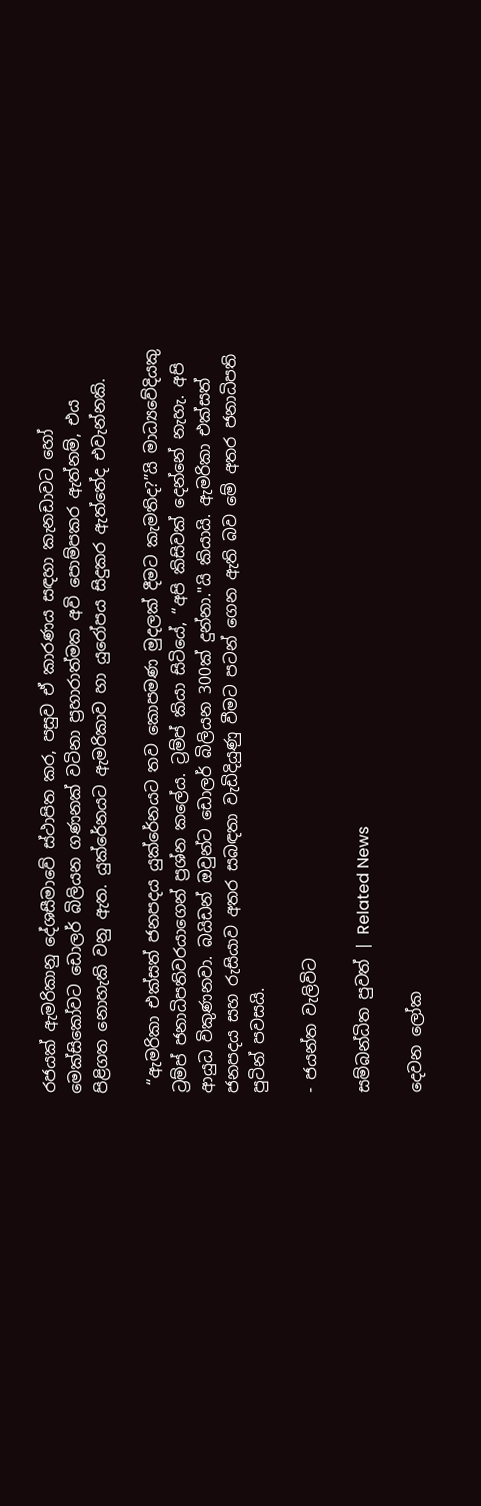රජයක් ඇමරිකානු දේශසීමාවේ ස්ථාපිත කර, පසුව ඒ කාරණය සඳහා කැනඩාවට හෝ මෙක්සිකෝවට ඩොලර් බිලියන ගණනක් වටිනා ප්‍රහාරාත්මක අවි පොම්පකර ඇත්නම්, එය පිළිගත නොහැකි වනු ඇත. යුක්රේනයට ඇමරිකාව හා යුරෝපය සිදුකර ඇත්තේද එවැන්නකි.

 “ඇමරිකා එක්සත් ජනපදය යුක්රේනයට තව කොපමණ මුදලක් දීමට කැමතිද?”යි මාධ්‍යවේදියකු ට්‍රම්ප් ජනාධිපතිවරයාගෙන් ප්‍රශ්න කලේය. ට්‍රම්ප් කියා සිටියේ, “අපි කිසිවක් දෙන්නේ නැහැ. අපි ආයුධ විකුණනවා. බයිඩන් ඔවුන්ට ඩොලර් බිලියන 300ක් දුන්නා."යි කියායි. ඇමරිකා එක්සත් ජනපදය සහ රුසියාව අතර සබඳතා වැඩිදියුණු වීමට පටන් ගෙන ඇති බව මේ අතර ජනාධිපති පුටින් පවසයි.

- ජයන්ත වැලිවිට

සම්බන්ධිත පුවත් | Related News

දෙවන ලෝක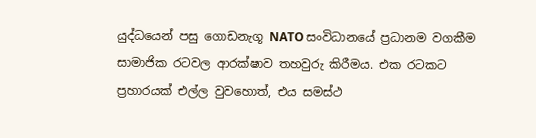යුද්ධයෙන් පසු ගොඩනැගූ NATO සංවිධානයේ ප්‍රධානම වගකීම සාමාජික රටවල ආරක්ෂාව තහවුරු කිරීමය. එක රටකට ප්‍රහාරයක් එල්ල වුවහොත්, එය සමස්ථ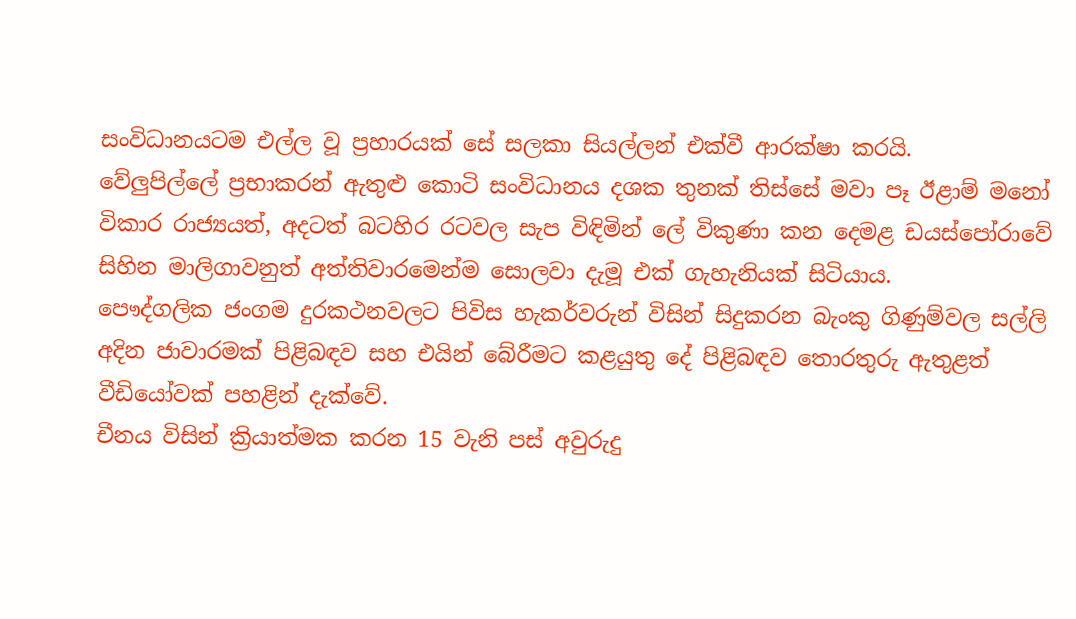සංවිධානයටම එල්ල වූ ප්‍රහාරයක් සේ සලකා සියල්ලන් එක්වී ආරක්ෂා කරයි.
වේලුපිල්ලේ ප්‍රභාකරන් ඇතුළු කොටි සංවිධානය දශක තුනක් තිස්සේ මවා පෑ ඊළාම් මනෝ විකාර රාජ්‍යයත්, අදටත් බටහිර රටවල සැප විඳිමින් ලේ විකුණා කන දෙමළ ඩයස්පෝරාවේ සිහින මාලිගාවනුත් අත්තිවාරමෙන්ම සොලවා දැමූ එක් ගැහැනියක් සිටියාය.
පෞද්ගලික ජංගම දුරකථනවලට පිවිස හැකර්වරුන් විසින් සිදුකරන බැංකු ගිණුම්වල සල්ලි අදින ජාවාරමක් පිළිබඳව සහ එයින් බේරීමට කළයුතු දේ පිළිබඳව තොරතුරු ඇතුළත් වීඩියෝවක් පහළින් දැක්වේ.
චීනය විසින් ක්‍රියාත්මක කරන 15 වැනි පස් අවුරුදු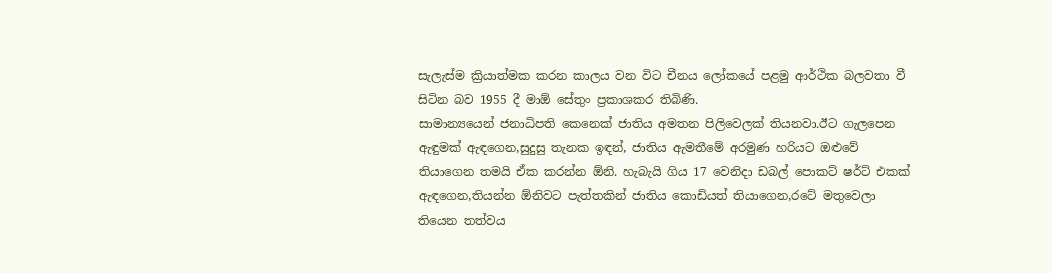සැලැස්ම ක්‍රියාත්මක කරන කාලය වන විට චීනය ලෝකයේ පළමු ආර්ථික බලවතා වී සිටින බව 1955 දී මාඕ සේතුං ප්‍රකාශකර තිබිණි.
සාමාන්‍යයෙන් ජනාධිපති කෙනෙක් ජාතිය අමතන පිලිවෙලක් තියනවා.ඊට ගැලපෙන ඇඳුමක් ඇඳගෙන,සුදුසු තැනක ඉඳන්, ජාතිය ඇමතීමේ අරමුණ හරියට ඔළුවේ තියාගෙන තමයි ඒක කරන්න ඕනි. හැබැයි ගිය 17 වෙනිදා ඩබල් පොකට් ෂර්ට් එකක් ඇඳගෙන,තියන්න ඕනිවට පැත්තකින් ජාතිය කොඩියත් තියාගෙන,රටේ මතුවෙලා තියෙන තත්වය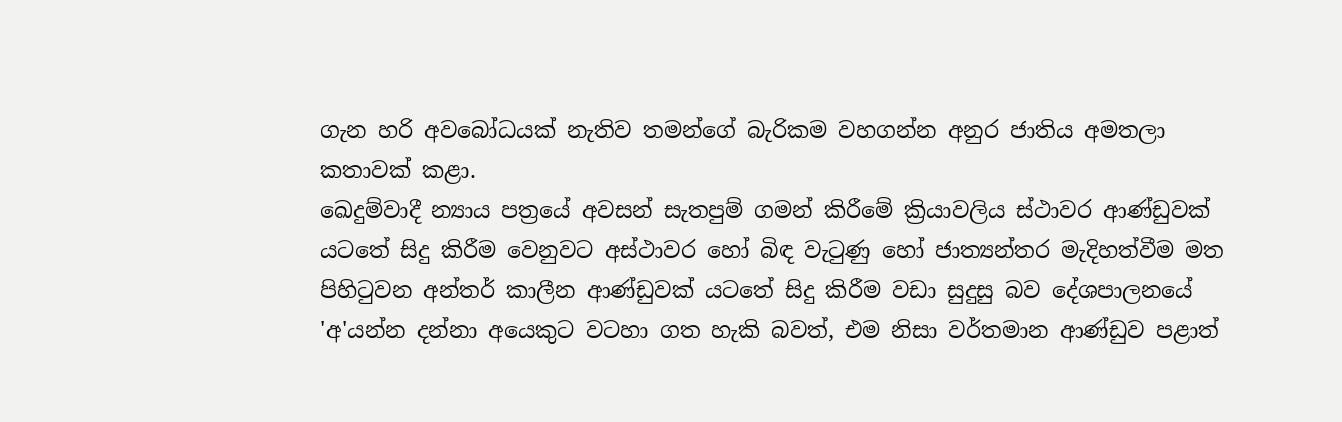ගැන හරි අවබෝධයක් නැතිව තමන්ගේ බැරිකම වහගන්න අනුර ජාතිය අමතලා කතාවක් කළා.
ඛෙදුම්වාදී න්‍යාය පත්‍රයේ අවසන් සැතපුම් ගමන් කිරීමේ ක්‍රියාවලිය ස්ථාවර ආණ්ඩුවක් යටතේ සිදු කිරීම වෙනුවට අස්ථාවර හෝ බිඳ වැටුණු හෝ ජාත්‍යන්තර මැදිහත්වීම මත පිහිටුවන අන්තර් කාලීන ආණ්ඩුවක් යටතේ සිදු කිරීම වඩා සුදුසු බව දේශපාලනයේ 'අ'යන්න දන්නා අයෙකුට වටහා ගත හැකි බවත්, එම නිසා වර්තමාන ආණ්ඩුව පළාත්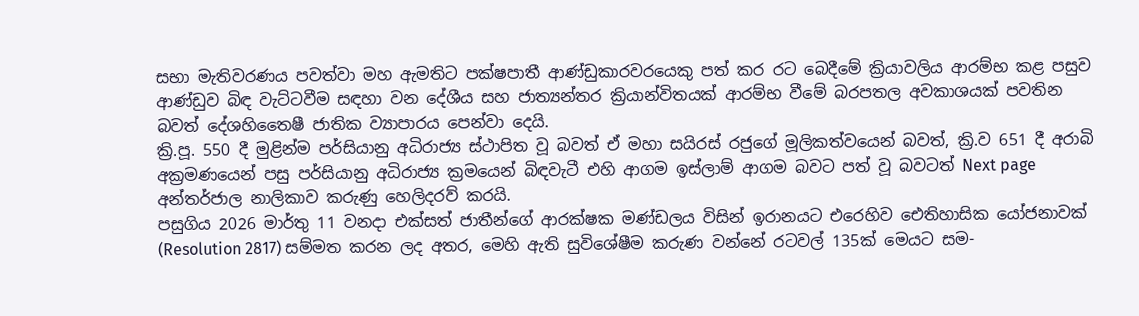සභා මැතිවරණය පවත්වා මහ ඇමතිට පක්ෂපාතී ආණ්ඩුකාරවරයෙකු පත් කර රට බෙදීමේ ක්‍රියාවලිය ආරම්භ කළ පසුව ආණ්ඩුව බිඳ වැට්ටවීම සඳහා වන දේශීය සහ ජාත්‍යන්තර ක්‍රියාන්විතයක් ආරම්භ වීමේ බරපතල අවකාශයක් පවතින බවත් දේශහිතෛෂී ජාතික ව්‍යාපාරය පෙන්වා දෙයි.
ක්‍රි.පූ. 550 දී මුළින්ම පර්සියානු අධිරාජ්‍ය ස්ථාපිත වූ බවත් ඒ මහා සයිරස් රජුගේ මූලිකත්වයෙන් බවත්, ක්‍රි.ව 651 දී අරාබි අක්‍රමණයෙන් පසු පර්සියානු අධිරාජ්‍ය ක්‍රමයෙන් බිඳවැටී එහි ආගම ඉස්ලාම් ආගම බවට පත් වූ බවටත් Next page අන්තර්ජාල නාලිකාව කරුණු හෙලිදරව් කරයි.
පසුගිය 2026 මාර්තු 11 වනදා එක්සත් ජාතීන්ගේ ආරක්ෂක මණ්ඩලය විසින් ඉරානයට එරෙහිව ඓතිහාසික යෝජනාවක් (Resolution 2817) සම්මත කරන ලද අතර, මෙහි ඇති සුවිශේෂීම කරුණ වන්නේ රටවල් 135ක් මෙයට සම-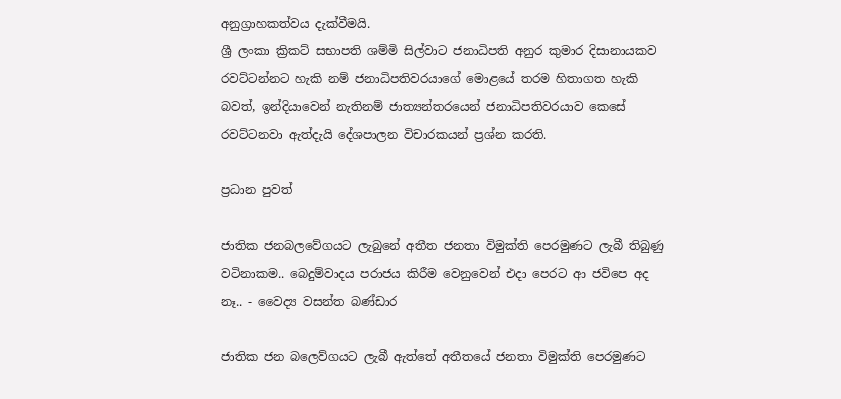අනුග්‍රාහකත්වය දැක්වීමයි.
ශ්‍රී ලංකා ක්‍රිකට් සභාපති ශම්මි සිල්වාට ජනාධිපති අනුර කුමාර දිසානායකව රවට්ටන්නට හැකි නම් ජනාධිපතිවරයාගේ මොළයේ තරම හිතාගත හැකි බවත්, ඉන්දියාවෙන් නැතිනම් ජාත්‍යන්තරයෙන් ජනාධිපතිවරයාව කෙසේ රවට්ටනවා ඇත්දැයි දේශපාලන විචාරකයන් ප්‍රශ්න කරති.

ප්‍රධාන පුවත්

ජාතික ජනබලවේගයට ලැබුනේ අතීත ජනතා විමුක්ති පෙරමුණට ලැබී තිබුණු වටිනාකම.. බෙදුම්වාදය පරාජය කිරීම වෙනුවෙන් එදා පෙරට ආ ජවිපෙ අද නෑ.. - වෛද්‍ය වසන්ත බණ්ඩාර

ජාතික ජන බලෙව්ගයට ලැබී ඇත්තේ අතීතයේ ජනතා විමුක්ති පෙරමුණට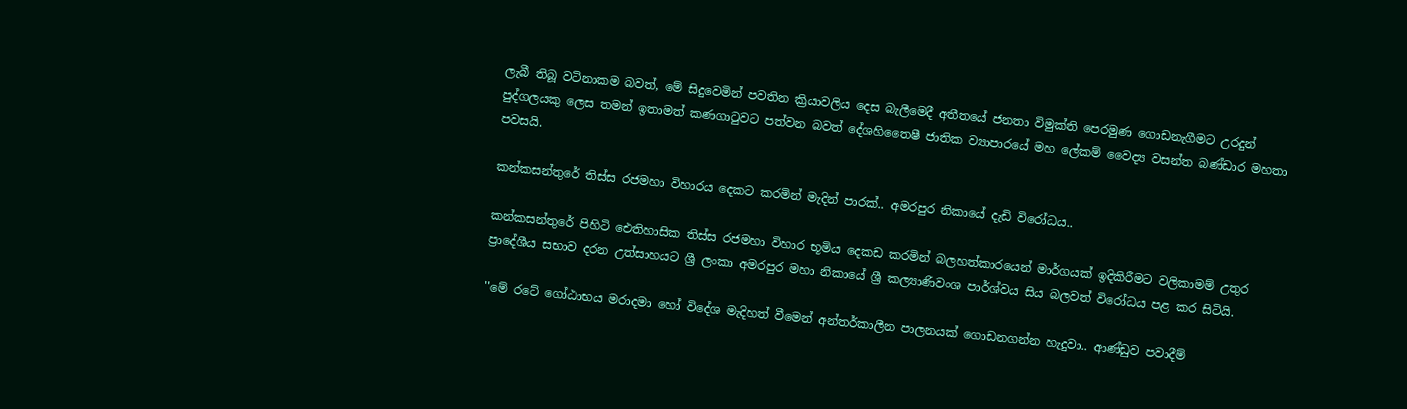ලැබී තිබූ වටිනාකම බවත්, මේ සිදුවෙමින් පවතින ක්‍රියාවලිය දෙස බැලීමෙදී අතීතයේ ජනතා විමුක්ති පෙරමුණ ගොඩනැගීමට උරදුන් පුද්ගලයකු ලෙස තමන් ඉතාමත් කණගාටුවට පත්වන බවත් දේශහිතෛෂී ජාතික ව්‍යාපාරයේ මහ ලේකම් වෛද්‍ය වසන්ත බණ්ඩාර මහතා පවසයි.

කන්කසන්තුරේ තිස්ස රජමහා විහාරය දෙකට කරමින් මැදින් පාරක්.. අමරපුර නිකායේ දැඩි විරෝධය..

කන්කසන්තුරේ පිහිටි ඓතිහාසික තිස්ස රජමහා විහාර භූමිය දෙකඩ කරමින් බලහත්කාරයෙන් මාර්ගයක් ඉදිකිරීමට වලිකාමම් උතුර ප්‍රාදේශීය සභාව දරන උත්සාහයට ශ්‍රී ලංකා අමරපුර මහා නිකායේ ශ්‍රී කල්‍යාණිවංශ පාර්ශ්වය සිය බලවත් විරෝධය පළ කර සිටියි.

''මේ රටේ ගෝඨාභය මරාදමා හෝ විදේශ මැදිහත් වීමෙන් අන්තර්කාලීන පාලනයක් ගොඩනගන්න හැදුවා.. ආණ්ඩුව පවාදීම්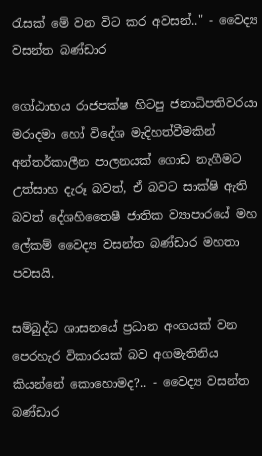රැසක් මේ වන විට කර අවසන්.." - වෛද්‍ය වසන්ත බණ්ඩාර

ගෝඨාභය රාජපක්ෂ හිටපු ජනාධිපතිවරයා මරාදමා හෝ විදේශ මැදිහත්වීමකින් අන්තර්කාලීන පාලනයක් ගොඩ නැගීමට උත්සාහ දැරූ බවත්, ඒ බවට සාක්ෂි ඇති බවත් දේශහිතෛෂී ජාතික ව්‍යාපාරයේ මහ ලේකම් වෛද්‍ය වසන්ත බණ්ඩාර මහතා පවසයි.

සම්බුද්ධ ශාසනයේ ප්‍රධාන අංගයක් වන පෙරහැර විකාරයක් බව අගමැතිනිය කියන්නේ කොහොමද?.. - වෛද්‍ය වසන්ත බණ්ඩාර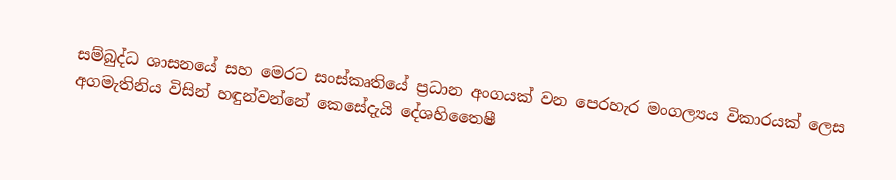සම්බුද්ධ ශාසනයේ සහ මෙරට සංස්කෘතියේ ප්‍රධාන අංගයක් වන පෙරහැර මංගල්‍යය විකාරයක් ලෙස අගමැතිනිය විසින් හඳුන්වන්නේ කෙසේදැයි දේශහිතෛෂී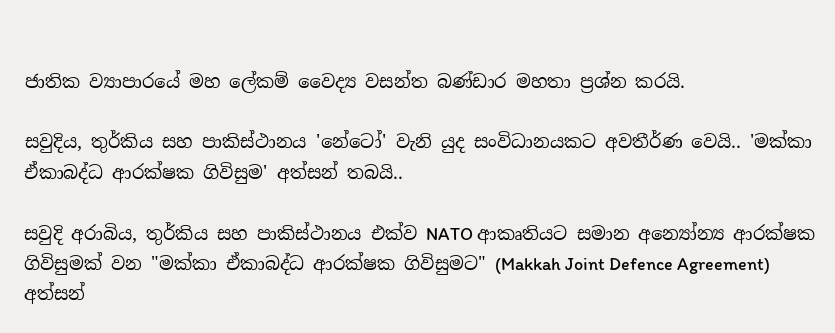ජාතික ව්‍යාපාරයේ මහ ලේකම් වෛද්‍ය වසන්ත බණ්ඩාර මහතා ප්‍රශ්න කරයි.

සවුදිය, තුර්කිය සහ පාකිස්ථානය 'නේටෝ' වැනි යුද සංවිධානයකට අවතීර්ණ වෙයි.. 'මක්කා ඒකාබද්ධ ආරක්ෂක ගිවිසුම' අත්සන් තබයි..

සවුදි අරාබිය, තුර්කිය සහ පාකිස්ථානය එක්ව NATO ආකෘතියට සමාන අන්‍යෝන්‍ය ආරක්ෂක ගිවිසුමක් වන "මක්කා ඒකාබද්ධ ආරක්ෂක ගිවිසුමට" (Makkah Joint Defence Agreement) අත්සන්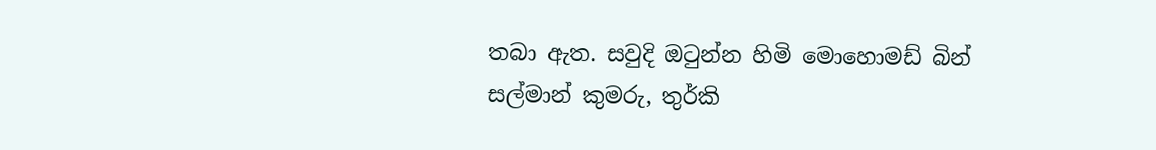තබා ඇත. සවුදි ඔටුන්න හිමි මොහොමඩ් බින් සල්මාන් කුමරු, තුර්කි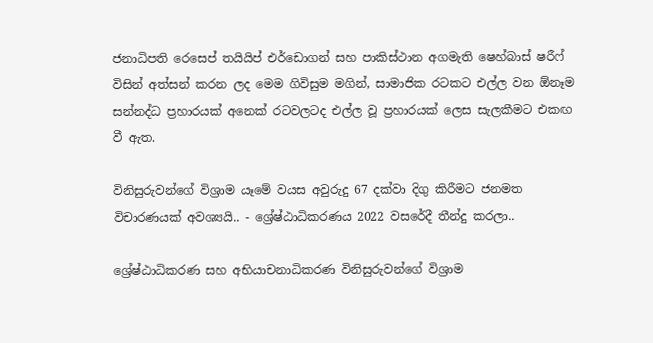ජනාධිපති රෙසෙප් තයියිප් එර්ඩොගන් සහ පාකිස්ථාන අගමැති ෂෙහ්බාස් ෂරීෆ් විසින් අත්සන් කරන ලද මෙම ගිවිසුම මගින්, සාමාජික රටකට එල්ල වන ඕනෑම සන්නද්ධ ප්‍රහාරයක් අනෙක් රටවලටද එල්ල වූ ප්‍රහාරයක් ලෙස සැලකීමට එකඟ වී ඇත.

විනිසුරුවන්ගේ විශ්‍රාම යෑමේ වයස අවුරුදු 67 දක්වා දිගු කිරීමට ජනමත විචාරණයක් අවශ්‍යයි.. - ශ්‍රේෂ්ඨාධිකරණය 2022 වසරේදී තීන්දු කරලා..

ශ්‍රේෂ්ඨාධිකරණ සහ අභියාචනාධිකරණ විනිසුරුවන්ගේ විශ්‍රාම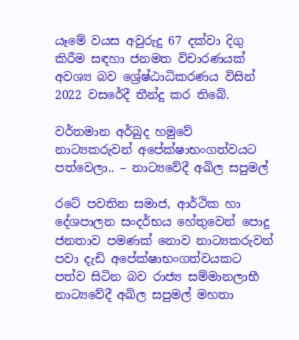යෑමේ වයස අවුරුදු 67 දක්වා දිගු කිරීම සඳහා ජනමත විචාරණයක් අවශ්‍ය බව ශ්‍රේෂ්ඨාධිකරණය විසින් 2022 වසරේදී තීන්දු කර තිබේ.

වර්තමාන අර්බුද හමුවේ නාට්‍යකරුවන් අපේක්ෂාභංගත්වයට පත්වෙලා.. – නාට්‍යවේදී අඛිල සපුමල්

රටේ පවතින සමාජ, ආර්ථික හා දේශපාලන සංදර්භය හේතුවෙන් පොදු ජනතාව පමණක් නොව නාට්‍යකරුවන් පවා දැඩි අපේක්ෂාභංගත්වයකට පත්ව සිටින බව රාජ්‍ය සම්මානලාභී නාට්‍යවේදී අඛිල සපුමල් මහතා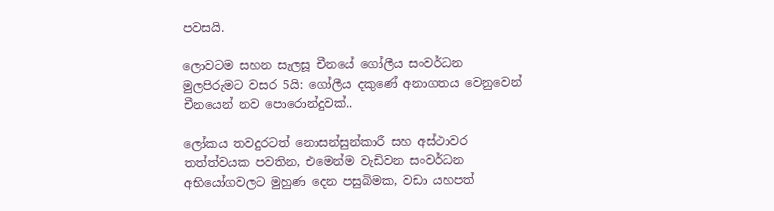පවසයි.

ලොවටම සහන සැලසූ චීනයේ ගෝලීය සංවර්ධන මුලපිරුමට වසර 5යි: ගෝලීය දකුණේ අනාගතය වෙනුවෙන් චීනයෙන් නව පොරොන්දුවක්..

ලෝකය තවදුරටත් නොසන්සුන්කාරී සහ අස්ථාවර තත්ත්වයක පවතින, එමෙන්ම වැඩිවන සංවර්ධන අභියෝගවලට මුහුණ දෙන පසුබිමක, වඩා යහපත්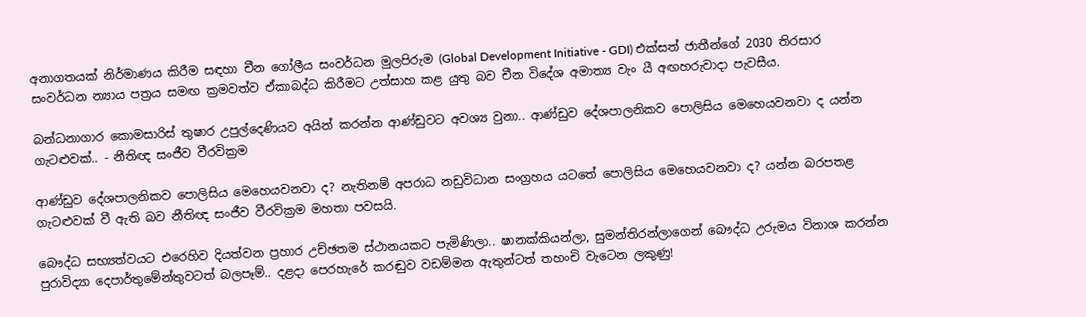අනාගතයක් නිර්මාණය කිරීම සඳහා චීන ගෝලීය සංවර්ධන මුලපිරුම (Global Development Initiative - GDI) එක්සත් ජාතීන්ගේ 2030 තිරසාර සංවර්ධන න්‍යාය පත්‍රය සමඟ ක්‍රමවත්ව ඒකාබද්ධ කිරීමට උත්සාහ කළ යුතු බව චීන විදේශ අමාත්‍ය වැං යී අඟහරුවාදා පැවසීය.

බන්ධනාගාර කොමසාරිස් තුෂාර උපුල්දෙණියව අයින් කරන්න ආණ්ඩුවට අවශ්‍ය වුනා.. ආණ්ඩුව දේශපාලනිකව පොලිසිය මෙහෙයවනවා ද යන්න ගැටළුවක්.. - නීතිඥ සංජීව වීරවික්‍රම

ආණ්ඩුව දේශපාලනිකව පොලිසිය මෙහෙයවනවා ද? නැතිනම් අපරාධ නඩුවිධාන සංග්‍රහය යටතේ පොලිසිය මෙහෙයවනවා ද? යන්න බරපතළ ගැටළුවක් වී ඇති බව නීතිඥ සංජීව වීරවික්‍රම මහතා පවසයි.

බෞද්ධ සභ්‍යත්වයට එරෙහිව දියත්වන ප්‍රහාර උච්ඡතම ස්ථානයකට පැමිණිලා.. ෂානක්කියන්ලා, සුමන්තිරන්ලාගෙන් බෞද්ධ උරුමය විනාශ කරන්න පුරාවිද්‍යා දෙපාර්තුමේන්තුවටත් බලපෑම්.. දළදා පෙරහැරේ කරඬුව වඩම්මන ඇතුන්ටත් තහංචි වැටෙන ලකුණු!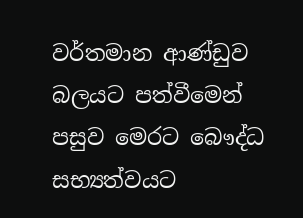වර්තමාන ආණ්ඩුව බලයට පත්වීමෙන් පසුව මෙරට බෞද්ධ සභ්‍යත්වයට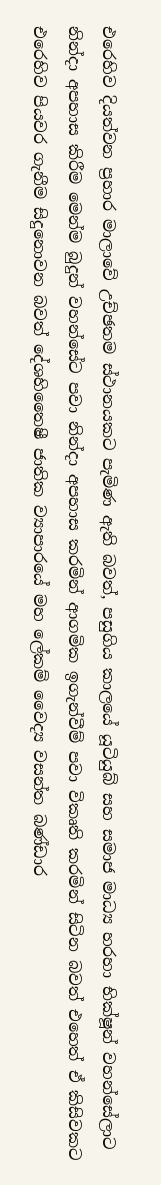එරෙහිව දියත්වන ප්‍රහාර මාලාවේ උච්ඡතම ස්ථානයකට පැමිණ ඇති බවත්, පසුගිය කාලයේ යූටියුබ් සහ සමාජ මාධ්‍ය හරහා භික්ෂූන් වහන්සේලාට නින්දා අපහාස කිරීම මෙන්ම බුදුන් වහන්සේට පවා නින්දා අපහාස කරමින් ආගමික ඉගැන්වීම් පවා විකෘති කරමින් සිටින බවත් එහෙත් ඒ කිසිවකට එරෙහිව පියවර ගැනීම සිදුනොවන බවත් දේශහිතෛෂී ජාතික ව්‍යාපාරයේ මහ ලේකම් වෛද්‍ය වසන්ත බණ්ඩාර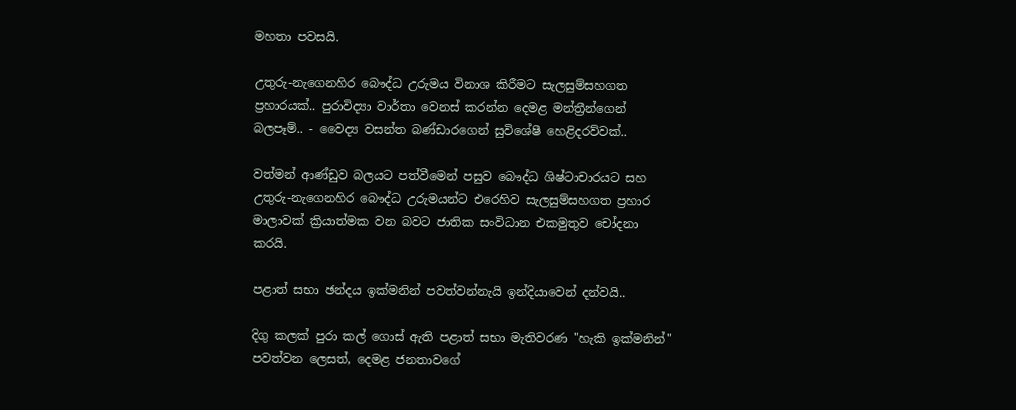මහතා පවසයි.

උතුරු-නැගෙනහිර බෞද්ධ උරුමය විනාශ කිරීමට සැලසුම්සහගත ප්‍රහාරයක්.. පුරාවිද්‍යා වාර්තා වෙනස් කරන්න දෙමළ මන්ත්‍රීන්ගෙන් බලපෑම්.. - වෛද්‍ය වසන්ත බණ්ඩාරගෙන් සුවිශේෂී හෙළිදරව්වක්..

වත්මන් ආණ්ඩුව බලයට පත්වීමෙන් පසුව බෞද්ධ ශිෂ්ටාචාරයට සහ උතුරු-නැගෙනහිර බෞද්ධ උරුමයන්ට එරෙහිව සැලසුම්සහගත ප්‍රහාර මාලාවක් ක්‍රියාත්මක වන බවට ජාතික සංවිධාන එකමුතුව චෝදනා කරයි.

පළාත් සභා ඡන්දය ඉක්මනින් පවත්වන්නැයි ඉන්දියාවෙන් දන්වයි..

දිගු කලක් පුරා කල් ගොස් ඇති පළාත් සභා මැතිවරණ "හැකි ඉක්මනින්" පවත්වන ලෙසත්, දෙමළ ජනතාවගේ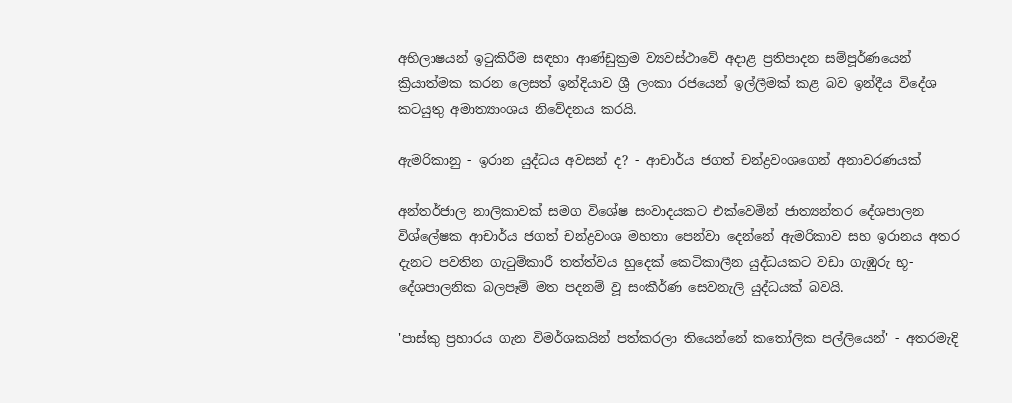අභිලාෂයන් ඉටුකිරීම සඳහා ආණ්ඩුක්‍රම ව්‍යවස්ථාවේ අදාළ ප්‍රතිපාදන සම්පූර්ණයෙන් ක්‍රියාත්මක කරන ලෙසත් ඉන්දියාව ශ්‍රී ලංකා රජයෙන් ඉල්ලීමක් කළ බව ඉන්දීය විදේශ කටයුතු අමාත්‍යාංශය නිවේදනය කරයි.

ඇමරිකානු - ඉරාන යුද්ධය අවසන් ද? - ආචාර්ය ජගත් චන්ද්‍රවංශගෙන් අනාවරණයක්

අන්තර්ජාල නාලිකාවක් සමග විශේෂ සංවාදයකට එක්වෙමින් ජාත්‍යන්තර දේශපාලන විශ්ලේෂක ආචාර්ය ජගත් චන්ද්‍රවංශ මහතා පෙන්වා දෙන්නේ ඇමරිකාව සහ ඉරානය අතර දැනට පවතින ගැටුම්කාරී තත්ත්වය හුදෙක් කෙටිකාලීන යුද්ධයකට වඩා ගැඹුරු භූ-දේශපාලනික බලපෑම් මත පදනම් වූ සංකීර්ණ සෙවනැලි යුද්ධයක් බවයි.

'පාස්කු ප්‍රහාරය ගැන විමර්ශකයින් පත්කරලා තියෙන්නේ කතෝලික පල්ලියෙන්' - අතරමැදි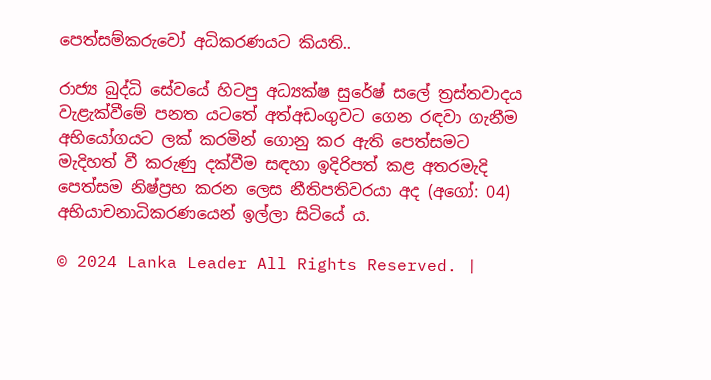පෙත්සම්කරුවෝ අධිකරණයට කියති..

රාජ්‍ය බුද්ධි සේවයේ හිටපු අධ්‍යක්ෂ සුරේෂ් සලේ ත්‍රස්තවාදය වැළැක්වීමේ පනත යටතේ අත්අඩංගුවට ගෙන රඳවා ගැනීම අභියෝගයට ලක් කරමින් ගොනු කර ඇති පෙත්සමට මැදිහත් වී කරුණු දක්වීම සඳහා ඉදිරිපත් කළ අතරමැදි පෙත්සම නිෂ්ප්‍රභ කරන ලෙස නීතිපතිවරයා අද (අගෝ: 04) අභියාචනාධිකරණයෙන් ඉල්ලා සිටියේ ය.

© 2024 Lanka Leader All Rights Reserved. |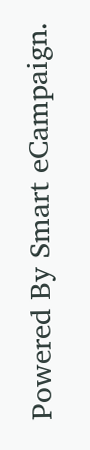Powered By Smart eCampaign.